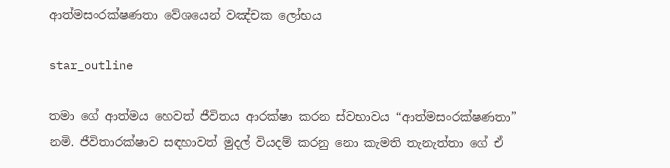ආත්මසංරක්ෂණතා වේශයෙන් වඤ්චක ලෝභය

star_outline

තමා ගේ ආත්මය හෙවත් ජීවිතය ආරක්ෂා කරන ස්වභාවය “ආත්මසංරක්ෂණතා” නමි. ජීවිතාරක්ෂාව සඳහාවත් මුදල් වියදම් කරනු නො කැමති තැනැත්තා ගේ ඒ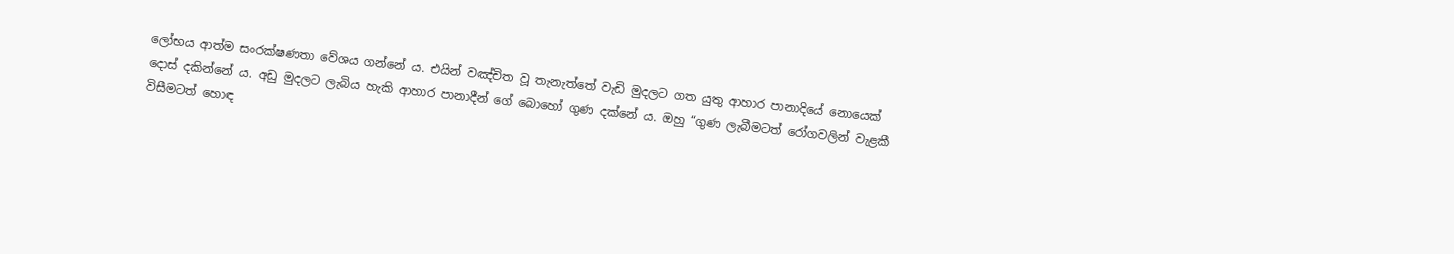ලෝභය ආත්ම සංරක්ෂණතා වේශය ගන්නේ ය. එයින් වඤ්චිත වූ තැනැත්තේ වැඩි මුදලට ගත යුතු ආහාර පානාදියේ නොයෙක් දොස් දකින්නේ ය. අඩු මුදලට ලැබිය හැකි ආහාර පානාදීන් ගේ බොහෝ ගුණ දක්නේ ය. ඔහු “ගුණ ලැබීමටත් රෝගවලින් වැළකී විසීමටත් හොඳ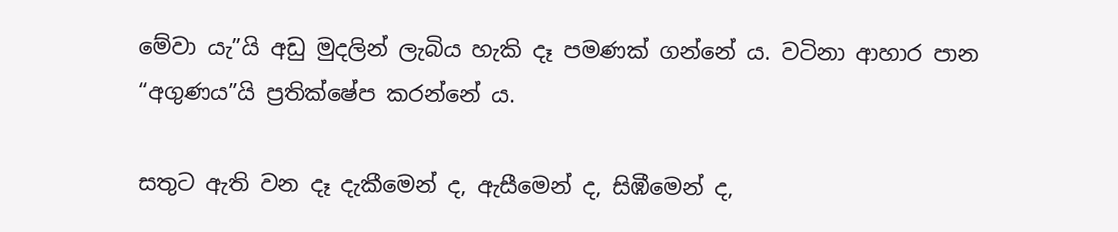මේවා යැ”යි අඩු මුදලින් ලැබිය හැකි දෑ පමණක් ගන්නේ ය. වටිනා ආහාර පාන “අගුණය”යි ප්‍ර‍තික්ෂේප කරන්නේ ය.

සතුට ඇති වන දෑ දැකීමෙන් ද, ඇසීමෙන් ද, සිඹීමෙන් ද,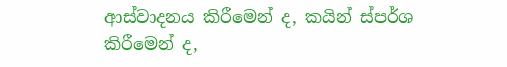ආස්වාදනය කිරීමෙන් ද, කයින් ස්පර්ශ කිරීමෙන් ද,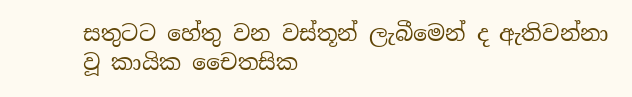සතුටට හේතු වන වස්තූන් ලැබීමෙන් ද ඇතිවන්නා වූ කායික චෛතසික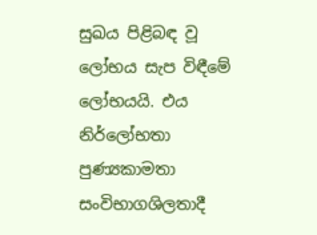සුඛය පිළිබඳ වූ ලෝභය සැප විඳීමේ ලෝභයයි. එය නිර්ලෝභතා පුණ්‍යකාමතා සංවිභාගශිලතාදී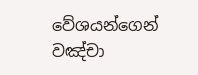වේශයන්ගෙන් වඤ්චා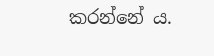කරන්නේ ය.